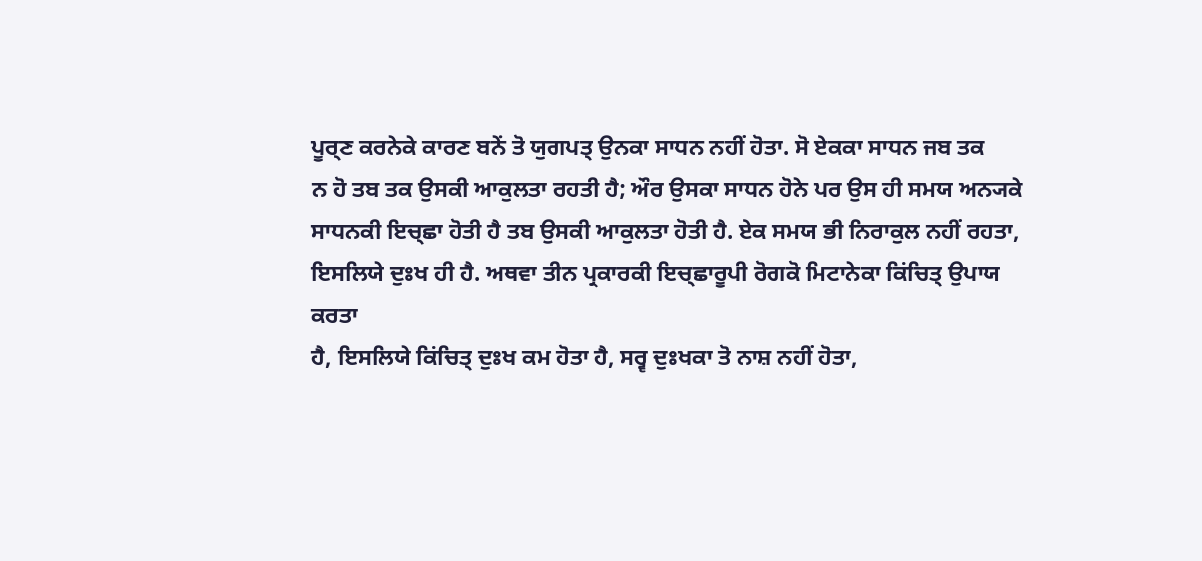ਪੂਰ੍ਣ ਕਰਨੇਕੇ ਕਾਰਣ ਬਨੇਂ ਤੋ ਯੁਗਪਤ੍ ਉਨਕਾ ਸਾਧਨ ਨਹੀਂ ਹੋਤਾ. ਸੋ ਏਕਕਾ ਸਾਧਨ ਜਬ ਤਕ
ਨ ਹੋ ਤਬ ਤਕ ਉਸਕੀ ਆਕੁਲਤਾ ਰਹਤੀ ਹੈ; ਔਰ ਉਸਕਾ ਸਾਧਨ ਹੋਨੇ ਪਰ ਉਸ ਹੀ ਸਮਯ ਅਨ੍ਯਕੇ
ਸਾਧਨਕੀ ਇਚ੍ਛਾ ਹੋਤੀ ਹੈ ਤਬ ਉਸਕੀ ਆਕੁਲਤਾ ਹੋਤੀ ਹੈ. ਏਕ ਸਮਯ ਭੀ ਨਿਰਾਕੁਲ ਨਹੀਂ ਰਹਤਾ,
ਇਸਲਿਯੇ ਦੁਃਖ ਹੀ ਹੈ. ਅਥਵਾ ਤੀਨ ਪ੍ਰਕਾਰਕੀ ਇਚ੍ਛਾਰੂਪੀ ਰੋਗਕੋ ਮਿਟਾਨੇਕਾ ਕਿਂਚਿਤ੍ ਉਪਾਯ ਕਰਤਾ
ਹੈ, ਇਸਲਿਯੇ ਕਿਂਚਿਤ੍ ਦੁਃਖ ਕਮ ਹੋਤਾ ਹੈ, ਸਰ੍ਵ ਦੁਃਖਕਾ ਤੋ ਨਾਸ਼ ਨਹੀਂ ਹੋਤਾ,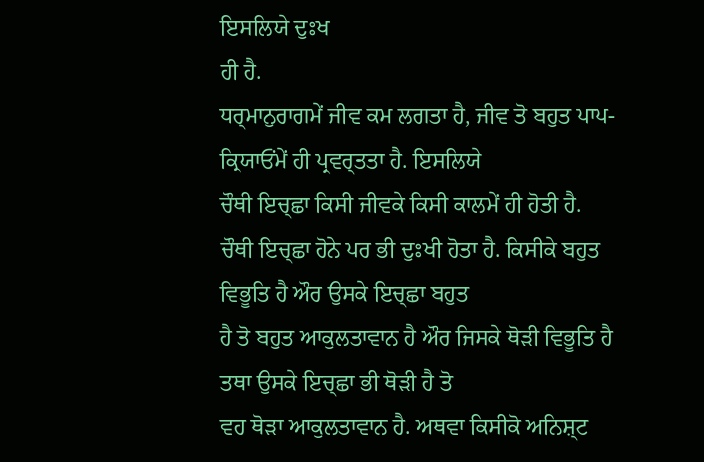ਇਸਲਿਯੇ ਦੁਃਖ
ਹੀ ਹੈ.
ਧਰ੍ਮਾਨੁਰਾਗਮੇਂ ਜੀਵ ਕਮ ਲਗਤਾ ਹੈ, ਜੀਵ ਤੋ ਬਹੁਤ ਪਾਪ-ਕ੍ਰਿਯਾਓਂਮੇਂ ਹੀ ਪ੍ਰਵਰ੍ਤਤਾ ਹੈ. ਇਸਲਿਯੇ
ਚੌਥੀ ਇਚ੍ਛਾ ਕਿਸੀ ਜੀਵਕੇ ਕਿਸੀ ਕਾਲਮੇਂ ਹੀ ਹੋਤੀ ਹੈ.
ਚੌਥੀ ਇਚ੍ਛਾ ਹੋਨੇ ਪਰ ਭੀ ਦੁਃਖੀ ਹੋਤਾ ਹੈ. ਕਿਸੀਕੇ ਬਹੁਤ ਵਿਭੂਤਿ ਹੈ ਔਰ ਉਸਕੇ ਇਚ੍ਛਾ ਬਹੁਤ
ਹੈ ਤੋ ਬਹੁਤ ਆਕੁਲਤਾਵਾਨ ਹੈ ਔਰ ਜਿਸਕੇ ਥੋੜੀ ਵਿਭੂਤਿ ਹੈ ਤਥਾ ਉਸਕੇ ਇਚ੍ਛਾ ਭੀ ਥੋੜੀ ਹੈ ਤੋ
ਵਹ ਥੋੜਾ ਆਕੁਲਤਾਵਾਨ ਹੈ. ਅਥਵਾ ਕਿਸੀਕੋ ਅਨਿਸ਼੍ਟ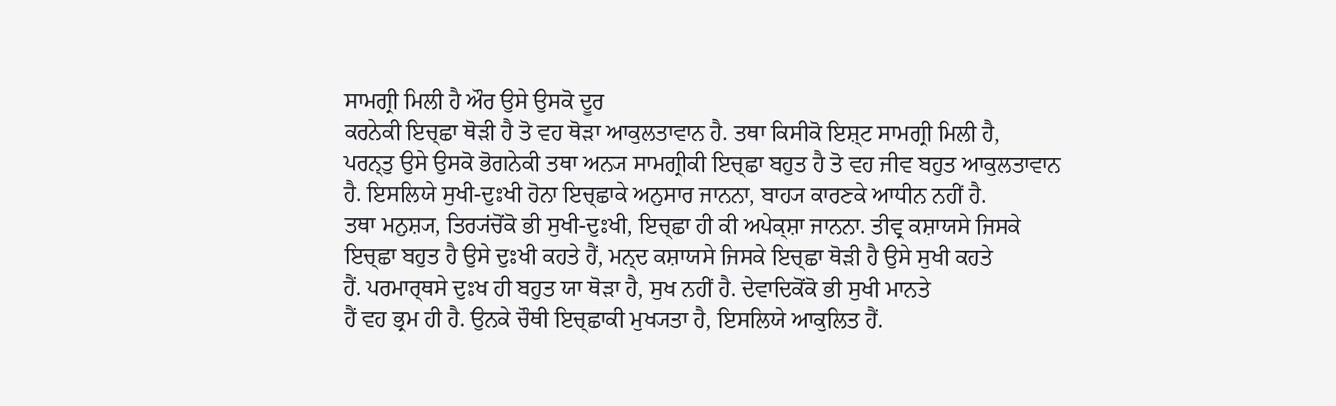ਸਾਮਗ੍ਰੀ ਮਿਲੀ ਹੈ ਔਰ ਉਸੇ ਉਸਕੋ ਦੂਰ
ਕਰਨੇਕੀ ਇਚ੍ਛਾ ਥੋੜੀ ਹੈ ਤੋ ਵਹ ਥੋੜਾ ਆਕੁਲਤਾਵਾਨ ਹੈ. ਤਥਾ ਕਿਸੀਕੋ ਇਸ਼੍ਟ ਸਾਮਗ੍ਰੀ ਮਿਲੀ ਹੈ,
ਪਰਨ੍ਤੁ ਉਸੇ ਉਸਕੋ ਭੋਗਨੇਕੀ ਤਥਾ ਅਨ੍ਯ ਸਾਮਗ੍ਰੀਕੀ ਇਚ੍ਛਾ ਬਹੁਤ ਹੈ ਤੋ ਵਹ ਜੀਵ ਬਹੁਤ ਆਕੁਲਤਾਵਾਨ
ਹੈ. ਇਸਲਿਯੇ ਸੁਖੀ-ਦੁਃਖੀ ਹੋਨਾ ਇਚ੍ਛਾਕੇ ਅਨੁਸਾਰ ਜਾਨਨਾ, ਬਾਹ੍ਯ ਕਾਰਣਕੇ ਆਧੀਨ ਨਹੀਂ ਹੈ.
ਤਥਾ ਮਨੁਸ਼੍ਯ, ਤਿਰ੍ਯਂਚੋਂਕੋ ਭੀ ਸੁਖੀ-ਦੁਃਖੀ, ਇਚ੍ਛਾ ਹੀ ਕੀ ਅਪੇਕ੍ਸ਼ਾ ਜਾਨਨਾ. ਤੀਵ੍ਰ ਕਸ਼ਾਯਸੇ ਜਿਸਕੇ
ਇਚ੍ਛਾ ਬਹੁਤ ਹੈ ਉਸੇ ਦੁਃਖੀ ਕਹਤੇ ਹੈਂ, ਮਨ੍ਦ ਕਸ਼ਾਯਸੇ ਜਿਸਕੇ ਇਚ੍ਛਾ ਥੋੜੀ ਹੈ ਉਸੇ ਸੁਖੀ ਕਹਤੇ
ਹੈਂ. ਪਰਮਾਰ੍ਥਸੇ ਦੁਃਖ ਹੀ ਬਹੁਤ ਯਾ ਥੋੜਾ ਹੈ, ਸੁਖ ਨਹੀਂ ਹੈ. ਦੇਵਾਦਿਕੋਂਕੋ ਭੀ ਸੁਖੀ ਮਾਨਤੇ
ਹੈਂ ਵਹ ਭ੍ਰਮ ਹੀ ਹੈ. ਉਨਕੇ ਚੌਥੀ ਇਚ੍ਛਾਕੀ ਮੁਖ੍ਯਤਾ ਹੈ, ਇਸਲਿਯੇ ਆਕੁਲਿਤ ਹੈਂ.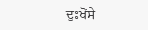ਦੁਃਖੋਂਸੇ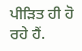ਪੀੜਿਤ ਹੀ ਹੋ ਰਹੇ ਹੈਂ.